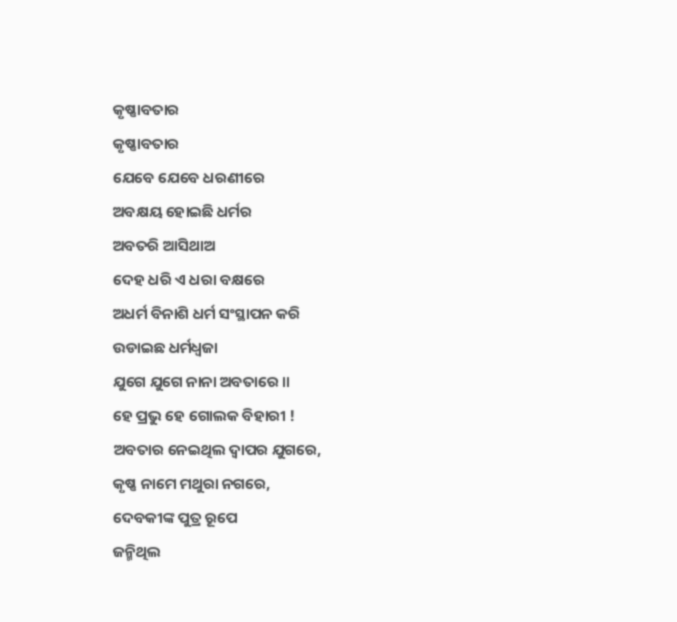କୃଷ୍ଣାବତାର
କୃଷ୍ଣାବତାର
ଯେବେ ଯେବେ ଧରଣୀରେ
ଅବକ୍ଷୟ ହୋଇଛି ଧର୍ମର
ଅବତରି ଆସିଥାଅ
ଦେହ ଧରି ଏ ଧରା ବକ୍ଷରେ
ଅଧର୍ମ ବିନାଶି ଧର୍ମ ସଂସ୍ଥାପନ କରି
ଉଡାଇଛ ଧର୍ମଧ୍ୱଜା
ଯୁଗେ ଯୁଗେ ନାନା ଅବତାରେ ॥
ହେ ପ୍ରଭୁ ହେ ଗୋଲକ ବିହାରୀ !
ଅବତାର ନେଇଥିଲ ଦ୍ୱାପର ଯୁଗରେ,
କୃଷ୍ଣ ନାମେ ମଥୁରା ନଗରେ,
ଦେବକୀଙ୍କ ପୁତ୍ର ରୂପେ
ଜନ୍ମିଥିଲ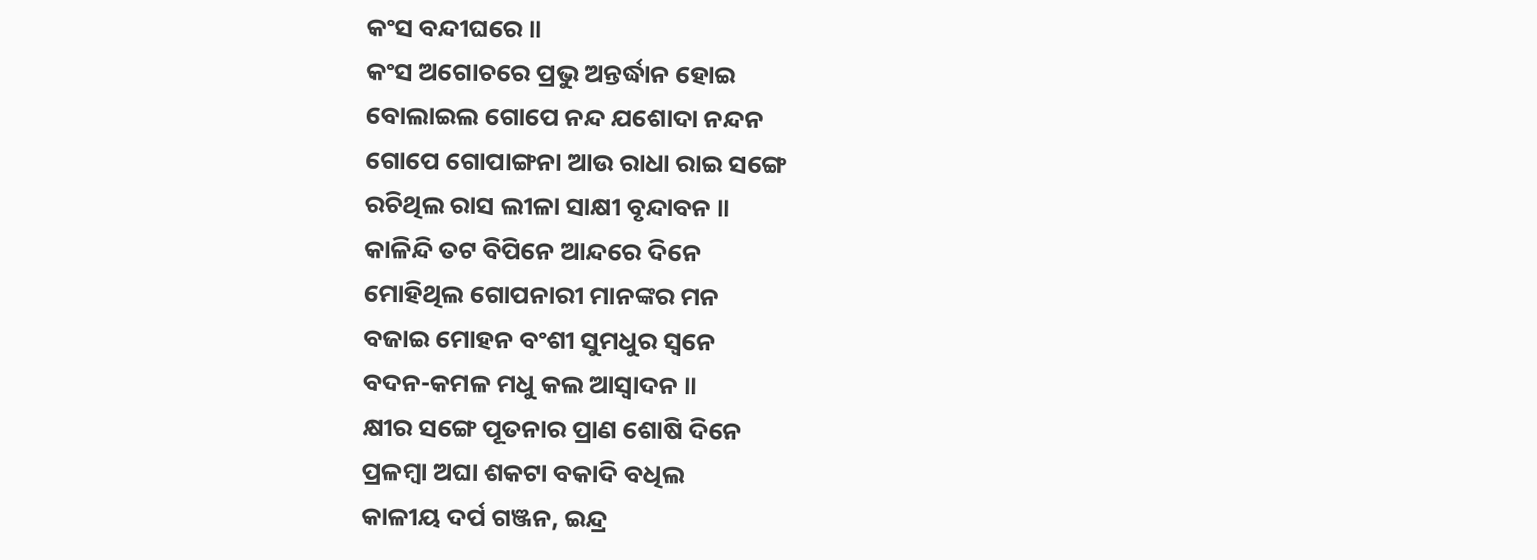କଂସ ବନ୍ଦୀଘରେ ॥
କଂସ ଅଗୋଚରେ ପ୍ରଭୁ ଅନ୍ତର୍ଦ୍ଧାନ ହୋଇ
ବୋଲାଇଲ ଗୋପେ ନନ୍ଦ ଯଶୋଦା ନନ୍ଦନ
ଗୋପେ ଗୋପାଙ୍ଗନା ଆଉ ରାଧା ରାଇ ସଙ୍ଗେ
ରଚିଥିଲ ରାସ ଲୀଳା ସାକ୍ଷୀ ବୃନ୍ଦାବନ ॥
କାଳିନ୍ଦି ତଟ ବିପିନେ ଆନ୍ଦରେ ଦିନେ
ମୋହିଥିଲ ଗୋପନାରୀ ମାନଙ୍କର ମନ
ବଜାଇ ମୋହନ ବଂଶୀ ସୁମଧୁର ସ୍ୱନେ
ବଦନ-କମଳ ମଧୁ କଲ ଆସ୍ୱାଦନ ॥
କ୍ଷୀର ସଙ୍ଗେ ପୂତନାର ପ୍ରାଣ ଶୋଷି ଦିନେ
ପ୍ରଳମ୍ବା ଅଘା ଶକଟା ବକାଦି ବଧିଲ
କାଳୀୟ ଦର୍ପ ଗଞ୍ଜନ, ଇନ୍ଦ୍ର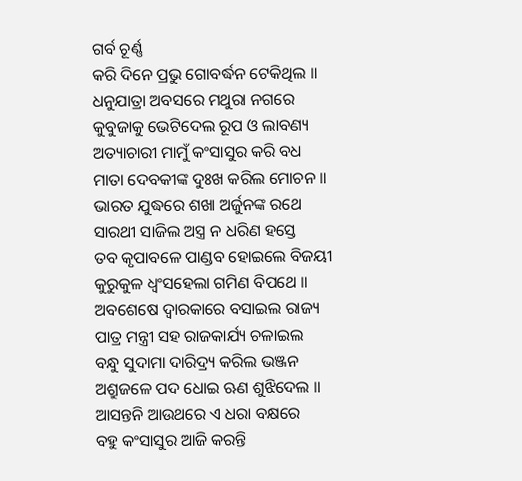ଗର୍ବ ଚୂର୍ଣ୍ଣ
କରି ଦିନେ ପ୍ରଭୁ ଗୋବର୍ଦ୍ଧନ ଟେକିଥିଲ ॥
ଧନୁଯାତ୍ରା ଅବସରେ ମଥୁରା ନଗରେ
କୁବୁଜାକୁ ଭେଟିଦେଲ ରୂପ ଓ ଲାବଣ୍ୟ
ଅତ୍ୟାଚାରୀ ମାମୁଁ କଂସାସୁର କରି ବଧ
ମାତା ଦେବକୀଙ୍କ ଦୁଃଖ କରିଲ ମୋଚନ ॥
ଭାରତ ଯୁଦ୍ଧରେ ଶଖା ଅର୍ଜୁନଙ୍କ ରଥେ
ସାରଥୀ ସାଜିଲ ଅସ୍ତ୍ର ନ ଧରିଣ ହସ୍ତେ
ତବ କୃପାବଳେ ପାଣ୍ଡବ ହୋଇଲେ ବିଜୟୀ
କୁରୁକୁଳ ଧ୍ୱଂସହେଲା ଗମିଣ ବିପଥେ ॥
ଅବଶେଷେ ଦ୍ୱାରକାରେ ବସାଇଲ ରାଜ୍ୟ
ପାତ୍ର ମନ୍ତ୍ରୀ ସହ ରାଜକାର୍ଯ୍ୟ ଚଳାଇଲ
ବନ୍ଧୁ ସୁଦାମା ଦାରିଦ୍ର୍ୟ କରିଲ ଭଞ୍ଜନ
ଅଶ୍ରୁଜଳେ ପଦ ଧୋଇ ଋଣ ଶୁଝିଦେଲ ॥
ଆସନ୍ତନି ଆଉଥରେ ଏ ଧରା ବକ୍ଷରେ
ବହୁ କଂସାସୁର ଆଜି କରନ୍ତି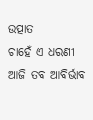ଉତ୍ପାତ
ଚାହେଁ ଏ ଧରଣୀ ଆଜି ତବ ଆବିର୍ଭାବ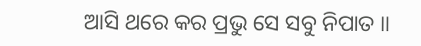ଆସି ଥରେ କର ପ୍ରଭୁ ସେ ସବୁ ନିପାତ ॥